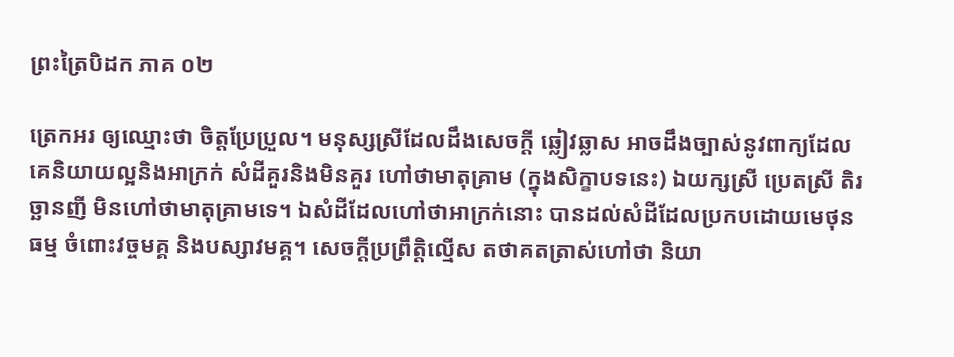ព្រះត្រៃបិដក ភាគ ០២

ត្រេកអរ ឲ្យឈ្មោះថា ចិត្តប្រែប្រួល។ មនុស្សស្រីដែលដឹងសេចក្តី ឆ្លៀវឆ្លាស អាចដឹងច្បាស់នូវពាក្យដែលគេនិយាយល្អនិងអាក្រក់ សំដីគួរនិងមិនគួរ ហៅថាមាតុគ្រាម (ក្នុងសិក្ខាបទនេះ) ឯយក្សស្រី ប្រេតស្រី តិរច្ឆានញី មិនហៅថាមាតុគ្រាមទេ។ ឯសំដីដែលហៅថាអាក្រក់នោះ បានដល់សំដីដែលប្រកបដោយមេថុនធម្ម ចំពោះវច្ចមគ្គ និងបស្សាវមគ្គ។ សេចក្តីប្រព្រឹត្តិល្មើស តថាគតត្រាស់ហៅថា និយា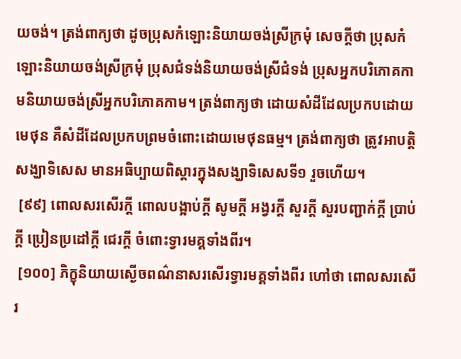យចង់។ ត្រង់ពាក្យថា ដូចប្រុសកំឡោះនិយាយចង់ស្រីក្រមុំ សេចក្តីថា ប្រុសកំឡោះនិយាយចង់ស្រីក្រមុំ ប្រុសជំទង់និយាយចង់ស្រីជំទង់ ប្រុសអ្នកបរិភោគកាមនិយាយចង់ស្រីអ្នកបរិភោគកាម។ ត្រង់ពាក្យថា ដោយសំដីដែលប្រកបដោយមេថុន គឺសំដីដែលប្រកបព្រមចំពោះដោយមេថុនធម្ម។ ត្រង់ពាក្យថា ត្រូវអាបត្តិសង្ឃាទិសេស មានអធិប្បាយពិស្តារក្នុងសង្ឃាទិសេសទី១ រួចហើយ។
 [៩៩] ពោលសរសើរក្តី ពោលបង្អាប់ក្តី សូមក្តី អង្វរក្តី សួរក្តី សួរបញ្ជាក់ក្តី ប្រាប់ក្តី ប្រៀនប្រដៅក្តី ជេរក្តី ចំពោះទ្វារមគ្គទាំងពីរ។
 [១០០] ភិក្ខុនិយាយស្ងើចពណ៌នាសរសើរទ្វារមគ្គទាំងពីរ ហៅថា ពោលសរសើរ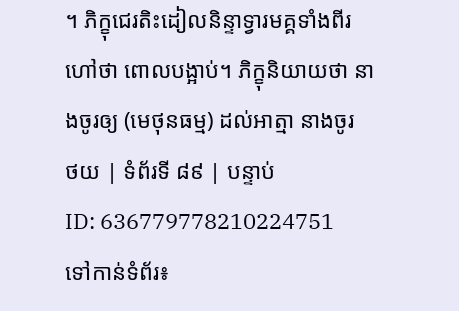។ ភិក្ខុជេរតិះដៀលនិន្ទាទ្វារមគ្គទាំងពីរ ហៅថា ពោលបង្អាប់។ ភិក្ខុនិយាយថា នាងចូរឲ្យ (មេថុនធម្ម) ដល់អាត្មា នាងចូរ
ថយ | ទំព័រទី ៨៩ | បន្ទាប់
ID: 636779778210224751
ទៅកាន់ទំព័រ៖